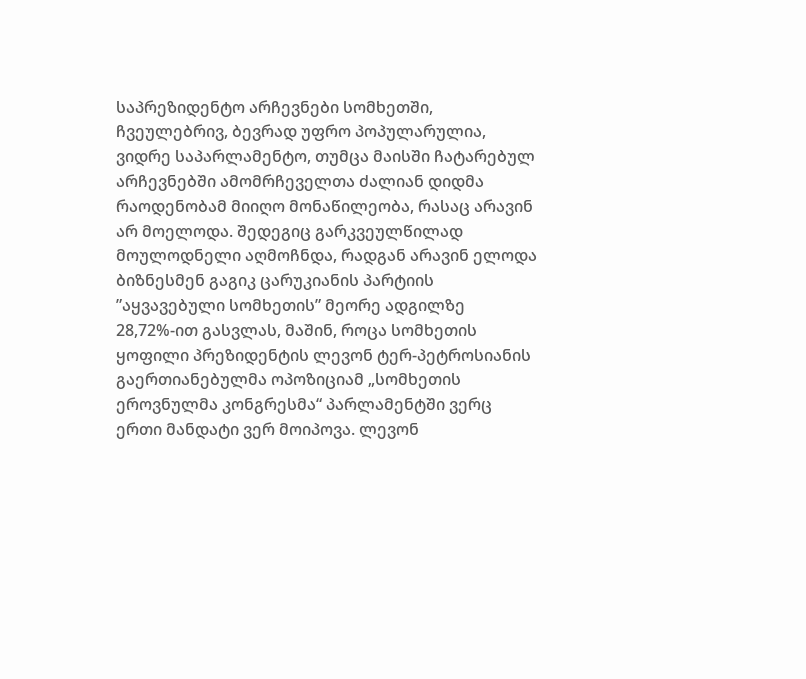საპრეზიდენტო არჩევნები სომხეთში, ჩვეულებრივ, ბევრად უფრო პოპულარულია, ვიდრე საპარლამენტო, თუმცა მაისში ჩატარებულ არჩევნებში ამომრჩეველთა ძალიან დიდმა რაოდენობამ მიიღო მონაწილეობა, რასაც არავინ არ მოელოდა. შედეგიც გარკვეულწილად მოულოდნელი აღმოჩნდა, რადგან არავინ ელოდა ბიზნესმენ გაგიკ ცარუკიანის პარტიის ”აყვავებული სომხეთის” მეორე ადგილზე 28,72%-ით გასვლას, მაშინ, როცა სომხეთის ყოფილი პრეზიდენტის ლევონ ტერ-პეტროსიანის გაერთიანებულმა ოპოზიციამ „სომხეთის ეროვნულმა კონგრესმა“ პარლამენტში ვერც ერთი მანდატი ვერ მოიპოვა. ლევონ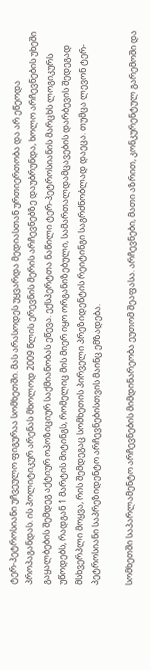ტერ-პეტროსიანი უჩვეულო ფიგურაა სომხეთში. მას არასოდეს უყვარდა მედიასთან ურთიერთობა და არ ეწეოდა პროპაგანდას. ის პოლიტიკურ არენას მხოლოდ 2009 წლის ერევნის მერის არჩევნებზე დაუბრუნდა, ხოლო არჩევნების უხეში გაყალბების შემდეგ აქტიურ ოპოზიციურ საქმიანობას ეწევა. ექსპერტთა ნაწილი ტერ-პეტროსიანის მარცხს ლოგიკურს უწოდებს, რადგან 1 მარტის მიტინგს, რომელიც მის მიერ იყო ორგანიზებული, სამართალდამცავების დარბევის შედეგად მსხვერპლი მოყვა, რის შემდეგაც სომხეთის პირველი პრეზიდენტის რეიტინგი საგრძნობლად დაეცა. თუმცა ლევონ ტერ-პეტროსიანი საპრეზიდენტო არჩევნებისთვის მაინც ემზადება.

სომხეთში საპარლამენტო არჩევნების მიმდინარეობა ეუთომ შეაფასა. არჩევნები, მათი აზრით, კონკურენტულ გარემოში და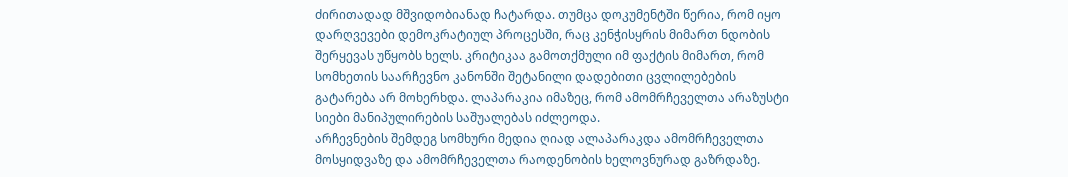ძირითადად მშვიდობიანად ჩატარდა. თუმცა დოკუმენტში წერია, რომ იყო დარღვევები დემოკრატიულ პროცესში, რაც კენჭისყრის მიმართ ნდობის შერყევას უწყობს ხელს. კრიტიკაა გამოთქმული იმ ფაქტის მიმართ, რომ სომხეთის საარჩევნო კანონში შეტანილი დადებითი ცვლილებების გატარება არ მოხერხდა. ლაპარაკია იმაზეც, რომ ამომრჩეველთა არაზუსტი სიები მანიპულირების საშუალებას იძლეოდა.
არჩევნების შემდეგ სომხური მედია ღიად ალაპარაკდა ამომრჩეველთა მოსყიდვაზე და ამომრჩეველთა რაოდენობის ხელოვნურად გაზრდაზე.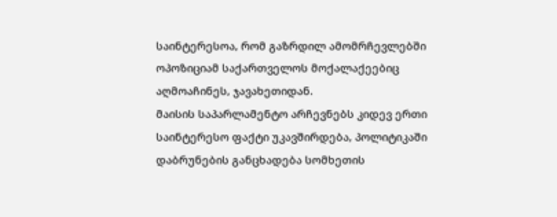საინტერესოა, რომ გაზრდილ ამომრჩევლებში ოპოზიციამ საქართველოს მოქალაქეებიც აღმოაჩინეს, ჯავახეთიდან.
მაისის საპარლამენტო არჩევნებს კიდევ ერთი საინტერესო ფაქტი უკავშირდება, პოლიტიკაში დაბრუნების განცხადება სომხეთის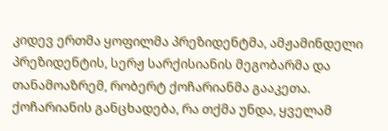კიდევ ერთმა ყოფილმა პრეზიდენტმა, ამჟამინდელი პრეზიდენტის, სერჟ სარქისიანის მეგობარმა და თანამოაზრემ, რობერტ ქოჩარიანმა გააკეთა.
ქოჩარიანის განცხადება, რა თქმა უნდა, ყველამ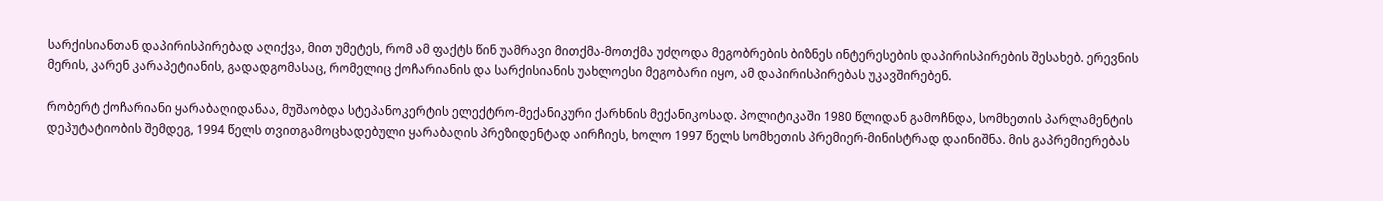სარქისიანთან დაპირისპირებად აღიქვა, მით უმეტეს, რომ ამ ფაქტს წინ უამრავი მითქმა-მოთქმა უძღოდა მეგობრების ბიზნეს ინტერესების დაპირისპირების შესახებ. ერევნის მერის, კარენ კარაპეტიანის, გადადგომასაც, რომელიც ქოჩარიანის და სარქისიანის უახლოესი მეგობარი იყო, ამ დაპირისპირებას უკავშირებენ.

რობერტ ქოჩარიანი ყარაბაღიდანაა, მუშაობდა სტეპანოკერტის ელექტრო-მექანიკური ქარხნის მექანიკოსად. პოლიტიკაში 1980 წლიდან გამოჩნდა, სომხეთის პარლამენტის დეპუტატიობის შემდეგ, 1994 წელს თვითგამოცხადებული ყარაბაღის პრეზიდენტად აირჩიეს, ხოლო 1997 წელს სომხეთის პრემიერ-მინისტრად დაინიშნა. მის გაპრემიერებას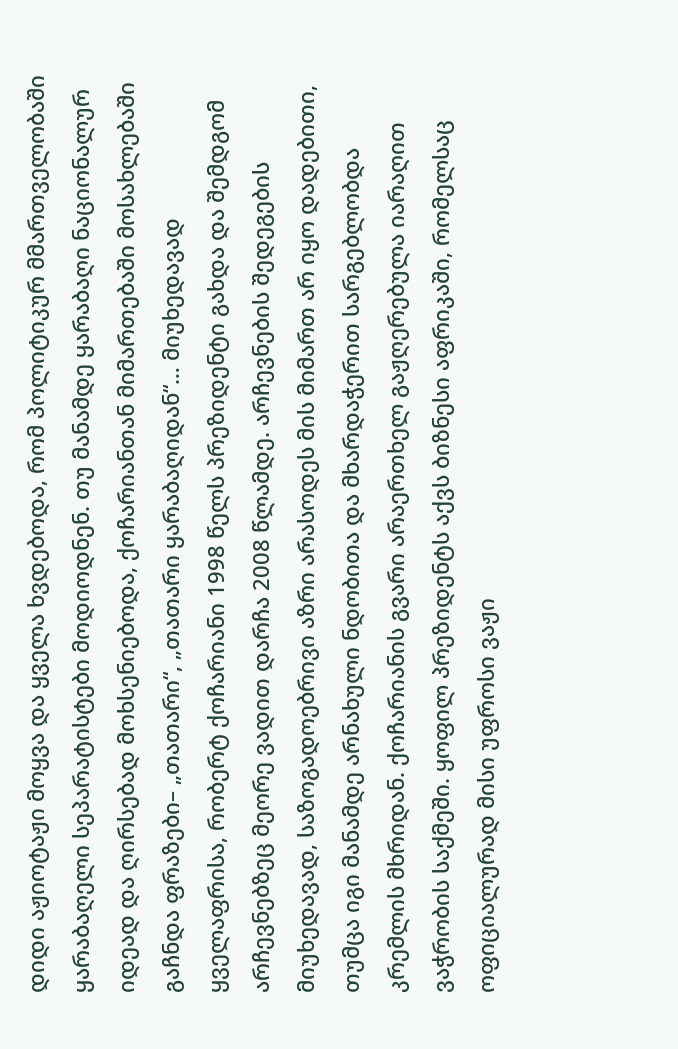დიდი აჟიოტაჟი მოყვა და ყველა ხვდებოდა, რომ პოლიტიკურ მმართველობაში ყარაბაღელი სეპარატისტები მოდიოდნენ. თუ მანამდე ყარაბაღი ნაციონალურ იდეად და ღირსებად მოხსენიებოდა, ქოჩარიანთან მიმართებაში მოსახლებაში გაჩნდა ფრაზები– „თათარი“, „თათარი ყარაბაღიდან“… მიუხედავად ყველაფრისა, რობერტ ქოჩარიანი 1998 წელს პრეზიდენტი გახდა და შემდგომ არჩევნებზეც მეორე ვადით დარჩა 2008 წლამდე. არჩევნების შედეგების მიუხედავად, საზოგადოებრივი აზრი არასოდეს მის მიმართ არ იყო დადებითი, თუმცა იგი მანამდე არნახული ნდობითა და მხარდაჭერით სარგებლობდა კრემლის მხრიდან. ქოჩარიანის გვარი არაერთხელ გაჟღერებულა იარაღით ვაჭრობის საქმეში. ყოფილ პრეზიდენტს აქვს ბიზნესი აფრიკაში, რომელსაც ოფიციალურად მისი უფროსი ვაჟი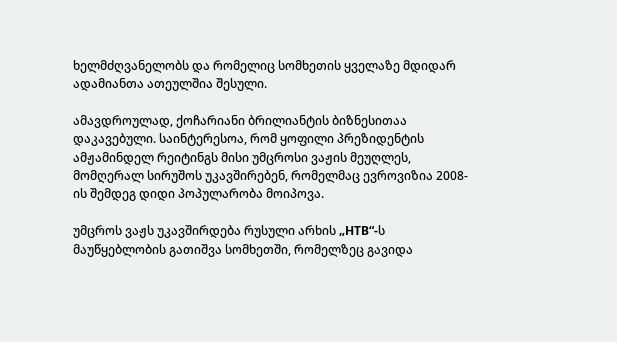ხელმძღვანელობს და რომელიც სომხეთის ყველაზე მდიდარ ადამიანთა ათეულშია შესული.

ამავდროულად, ქოჩარიანი ბრილიანტის ბიზნესითაა დაკავებული. საინტერესოა, რომ ყოფილი პრეზიდენტის ამჟამინდელ რეიტინგს მისი უმცროსი ვაჟის მეუღლეს, მომღერალ სირუშოს უკავშირებენ, რომელმაც ევროვიზია 2008-ის შემდეგ დიდი პოპულარობა მოიპოვა.

უმცროს ვაჟს უკავშირდება რუსული არხის „НТВ“-ს მაუწყებლობის გათიშვა სომხეთში, რომელზეც გავიდა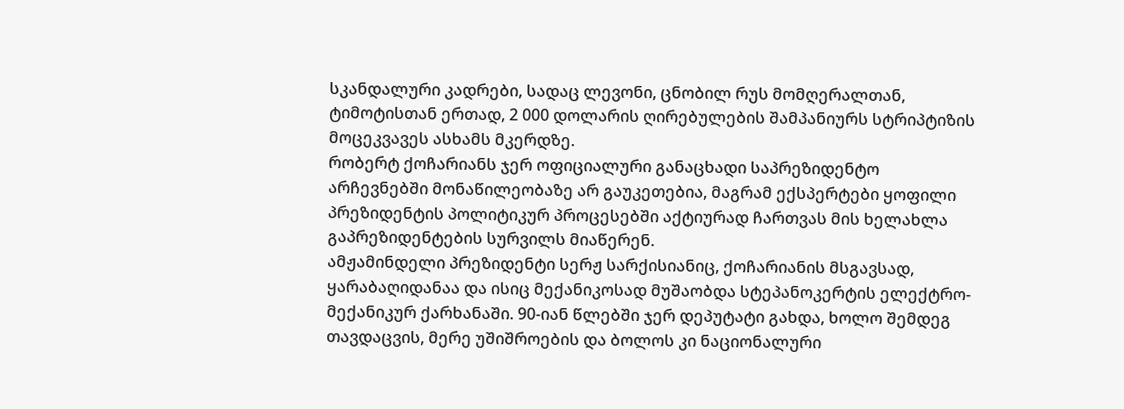სკანდალური კადრები, სადაც ლევონი, ცნობილ რუს მომღერალთან, ტიმოტისთან ერთად, 2 000 დოლარის ღირებულების შამპანიურს სტრიპტიზის მოცეკვავეს ასხამს მკერდზე.
რობერტ ქოჩარიანს ჯერ ოფიციალური განაცხადი საპრეზიდენტო არჩევნებში მონაწილეობაზე არ გაუკეთებია, მაგრამ ექსპერტები ყოფილი პრეზიდენტის პოლიტიკურ პროცესებში აქტიურად ჩართვას მის ხელახლა გაპრეზიდენტების სურვილს მიაწერენ.
ამჟამინდელი პრეზიდენტი სერჟ სარქისიანიც, ქოჩარიანის მსგავსად, ყარაბაღიდანაა და ისიც მექანიკოსად მუშაობდა სტეპანოკერტის ელექტრო-მექანიკურ ქარხანაში. 90-იან წლებში ჯერ დეპუტატი გახდა, ხოლო შემდეგ თავდაცვის, მერე უშიშროების და ბოლოს კი ნაციონალური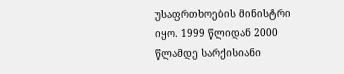უსაფრთხოების მინისტრი იყო. 1999 წლიდან 2000 წლამდე სარქისიანი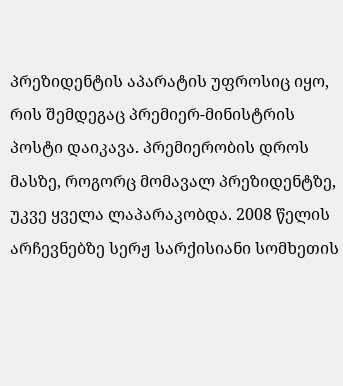პრეზიდენტის აპარატის უფროსიც იყო, რის შემდეგაც პრემიერ-მინისტრის პოსტი დაიკავა. პრემიერობის დროს მასზე, როგორც მომავალ პრეზიდენტზე, უკვე ყველა ლაპარაკობდა. 2008 წელის არჩევნებზე სერჟ სარქისიანი სომხეთის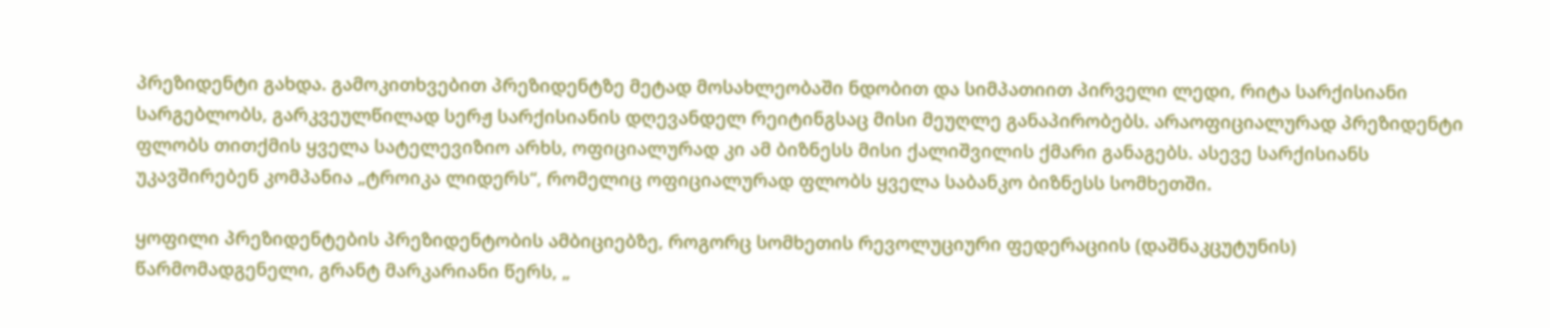პრეზიდენტი გახდა. გამოკითხვებით პრეზიდენტზე მეტად მოსახლეობაში ნდობით და სიმპათიით პირველი ლედი, რიტა სარქისიანი სარგებლობს, გარკვეულწილად სერჟ სარქისიანის დღევანდელ რეიტინგსაც მისი მეუღლე განაპირობებს. არაოფიციალურად პრეზიდენტი ფლობს თითქმის ყველა სატელევიზიო არხს, ოფიციალურად კი ამ ბიზნესს მისი ქალიშვილის ქმარი განაგებს. ასევე სარქისიანს უკავშირებენ კომპანია „ტროიკა ლიდერს“, რომელიც ოფიციალურად ფლობს ყველა საბანკო ბიზნესს სომხეთში.

ყოფილი პრეზიდენტების პრეზიდენტობის ამბიციებზე, როგორც სომხეთის რევოლუციური ფედერაციის (დაშნაკცუტუნის) წარმომადგენელი, გრანტ მარკარიანი წერს, „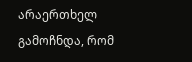არაერთხელ გამოჩნდა, რომ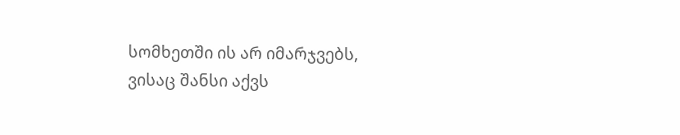სომხეთში ის არ იმარჯვებს, ვისაც შანსი აქვს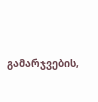გამარჯვების,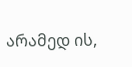არამედ ის,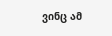ვინც ამ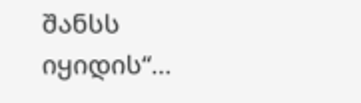შანსს იყიდის“…